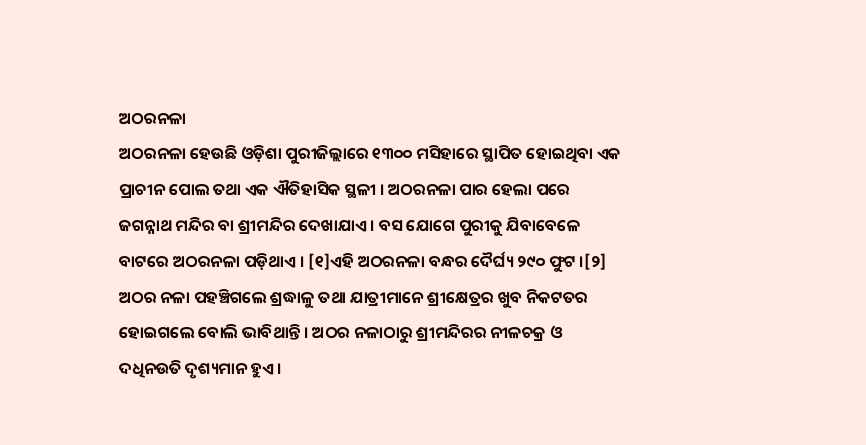ଅଠରନଳା
ଅଠରନଳା ହେଉଛି ଓଡ଼ିଶା ପୁରୀଜିଲ୍ଲାରେ ୧୩୦୦ ମସିହାରେ ସ୍ଥାପିତ ହୋଇଥିବା ଏକ ପ୍ରାଚୀନ ପୋଲ ତଥା ଏକ ଐତିହାସିକ ସ୍ଥଳୀ । ଅଠରନଳା ପାର ହେଲା ପରେ ଜଗନ୍ନାଥ ମନ୍ଦିର ବା ଶ୍ରୀମନ୍ଦିର ଦେଖାଯାଏ । ବସ ଯୋଗେ ପୁରୀକୁ ଯିବାବେଳେ ବାଟରେ ଅଠରନଳା ପଡ଼ିଥାଏ । [୧]ଏହି ଅଠରନଳା ବନ୍ଧର ଦୈର୍ଘ୍ୟ ୨୯୦ ଫୁଟ ।[୨] ଅଠର ନଳା ପହଞ୍ଚିଗଲେ ଶ୍ରଦ୍ଧାଳୁ ତଥା ଯାତ୍ରୀମାନେ ଶ୍ରୀକ୍ଷେତ୍ରର ଖୁବ ନିକଟତର ହୋଇଗଲେ ବୋଲି ଭାବିଥାନ୍ତି । ଅଠର ନଳାଠାରୁ ଶ୍ରୀମନ୍ଦିରର ନୀଳଚକ୍ର ଓ ଦଧିନଉତି ଦୃଶ୍ୟମାନ ହୁଏ ।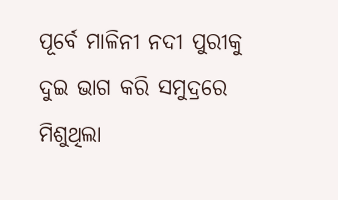ପୂର୍ବେ ମାଳିନୀ ନଦୀ ପୁରୀକୁ ଦୁଇ ଭାଗ କରି ସମୁଦ୍ରରେ ମିଶୁଥିଲା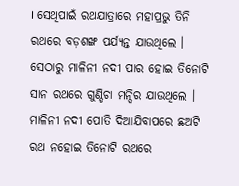। ସେଥିପାଇଁ ରଥଯାତ୍ରାରେ ମହାପ୍ରଭୁ ତିନି ରଥରେ ବଡ଼ଶଙ୍ଖ ପର୍ଯ୍ୟନ୍ତ ଯାଉଥିଲେ । ସେଠାରୁ ମାଳିନୀ ନଦୀ ପାର ହୋଇ ତିନୋଟି ସାନ ରଥରେ ଗୁଣ୍ଡିଚା ମନ୍ଦିର ଯାଉଥିଲେ । ମାଳିନୀ ନଦୀ ପୋତି ଦିଆଯିବାପରେ ଛଅଟି ରଥ ନହୋଇ ତିନୋଟି ରଥରେ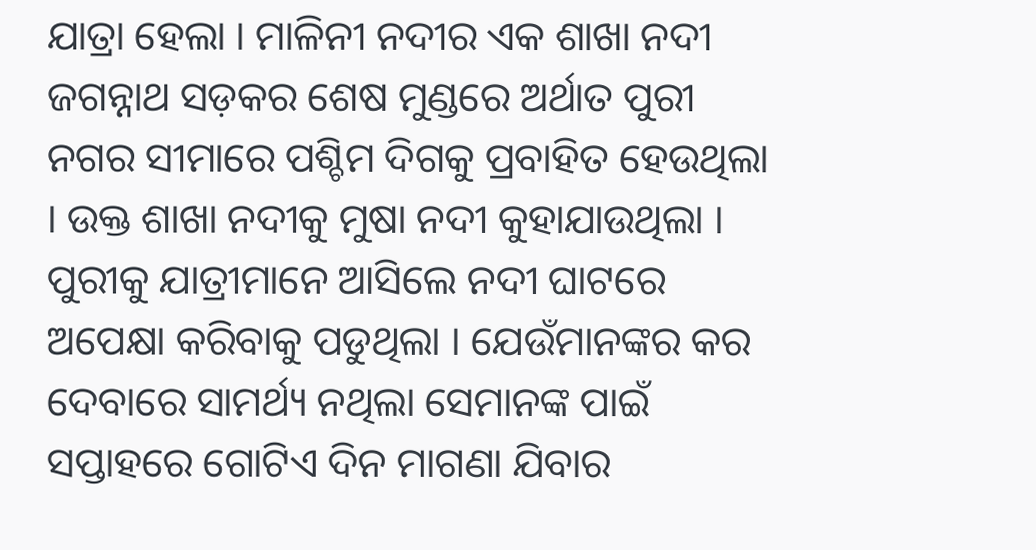ଯାତ୍ରା ହେଲା । ମାଳିନୀ ନଦୀର ଏକ ଶାଖା ନଦୀ ଜଗନ୍ନାଥ ସଡ଼କର ଶେଷ ମୁଣ୍ଡରେ ଅର୍ଥାତ ପୁରୀ ନଗର ସୀମାରେ ପଶ୍ଚିମ ଦିଗକୁ ପ୍ରବାହିତ ହେଉଥିଲା । ଉକ୍ତ ଶାଖା ନଦୀକୁ ମୁଷା ନଦୀ କୁହାଯାଉଥିଲା । ପୁରୀକୁ ଯାତ୍ରୀମାନେ ଆସିଲେ ନଦୀ ଘାଟରେ ଅପେକ୍ଷା କରିବାକୁ ପଡୁଥିଲା । ଯେଉଁମାନଙ୍କର କର ଦେବାରେ ସାମର୍ଥ୍ୟ ନଥିଲା ସେମାନଙ୍କ ପାଇଁ ସପ୍ତାହରେ ଗୋଟିଏ ଦିନ ମାଗଣା ଯିବାର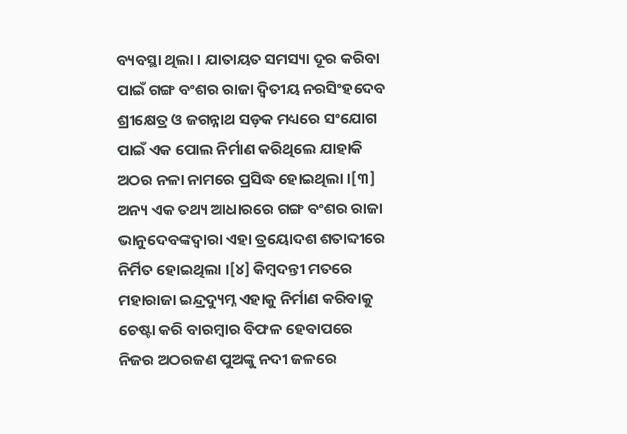ବ୍ୟବସ୍ଥା ଥିଲା । ଯାତାୟତ ସମସ୍ୟା ଦୂର କରିବା ପାଇଁ ଗଙ୍ଗ ବଂଶର ରାଜା ଦ୍ୱିତୀୟ ନରସିଂହଦେବ ଶ୍ରୀକ୍ଷେତ୍ର ଓ ଜଗନ୍ନାଥ ସଡ଼କ ମଧ୍ୟରେ ସଂଯୋଗ ପାଇଁ ଏକ ପୋଲ ନିର୍ମାଣ କରିଥିଲେ ଯାହାକି ଅଠର ନଳା ନାମରେ ପ୍ରସିଦ୍ଧ ହୋଇଥିଲା ।[୩] ଅନ୍ୟ ଏକ ତଥ୍ୟ ଆଧାରରେ ଗଙ୍ଗ ବଂଶର ରାଜା ଭାନୁଦେବଙ୍କଦ୍ୱାରା ଏହା ତ୍ରୟୋଦଶ ଶତାବ୍ଦୀରେ ନିର୍ମିତ ହୋଇଥିଲା ।[୪] କିମ୍ବଦନ୍ତୀ ମତରେ ମହାରାଜା ଇନ୍ଦ୍ରଦ୍ୟୁମ୍ନ ଏହାକୁ ନିର୍ମାଣ କରିବାକୁ ଚେଷ୍ଟା କରି ବାରମ୍ବାର ବିଫଳ ହେବାପରେ ନିଜର ଅଠରଜଣ ପୁଅଙ୍କୁ ନଦୀ ଜଳରେ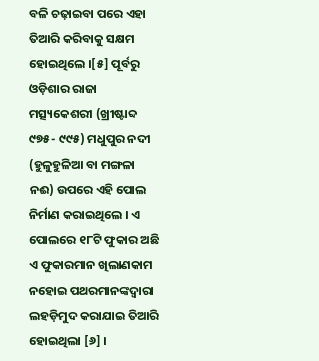ବଳି ଚଢ଼ାଇବା ପରେ ଏହା ତିଆରି କରିବାକୁ ସକ୍ଷମ ହୋଇଥିଲେ ।[୫] ପୂର୍ବରୁ ଓଡ଼ିଶାର ରାଜା ମତ୍ସ୍ୟକେଶରୀ (ଖ୍ରୀଷ୍ଟାବ୍ଦ ୯୭୫- ୯୯୫) ମଧୁପୁର ନଦୀ (ହୁଳୁହୁଳିଆ ବା ମଙ୍ଗଳା ନଈ) ଉପରେ ଏହି ପୋଲ ନିର୍ମାଣ କରାଇଥିଲେ । ଏ ପୋଲରେ ୧୮ଟି ଫୁକାର ଅଛି ଏ ଫୁକାରମାନ ଖିଲାଣକାମ ନହୋଇ ପଥରମାନଙ୍କଦ୍ୱାରା ଲହଡ଼ିମୁଦ କରାଯାଇ ତିଆରି ହୋଇଥିଲା [୬] ।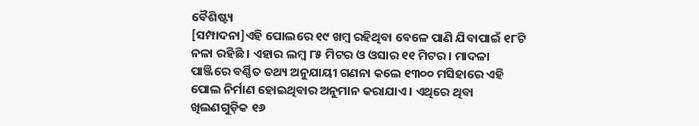ବୈଶିଷ୍ଟ୍ୟ
[ସମ୍ପାଦନା]ଏହି ପୋଲରେ ୧୯ ଖମ୍ବ ରହିଥିବା ବେଳେ ପାଣି ଯିବାପାଇଁ ୧୮ଟି ନଳା ରହିଛି । ଏହାର ଲମ୍ବ ୮୫ ମିଟର ଓ ଓସାର ୧୧ ମିଟର । ମାଦଳା ପାଞ୍ଜିରେ ବର୍ଣ୍ଣିତ ତଥ୍ୟ ଅନୁଯାୟୀ ଗଣନା କଲେ ୧୩୦୦ ମସିହାରେ ଏହି ପୋଲ ନିର୍ମାଣ ହୋଇଥିବାର ଅନୁମାନ କରାଯାଏ । ଏଥିରେ ଥିବା ଖିଲଣଗୁଡ଼ିକ ୧୬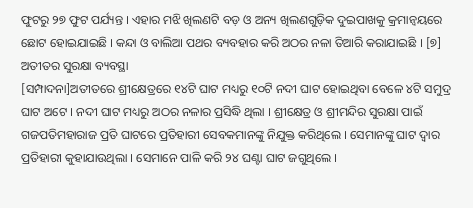ଫୁଟରୁ ୨୭ ଫୁଟ ପର୍ଯ୍ୟନ୍ତ । ଏହାର ମଝି ଖିଲଣଟି ବଡ଼ ଓ ଅନ୍ୟ ଖିଲଣଗୁଡ଼ିକ ଦୁଇପାଖକୁ କ୍ରମାନ୍ୱୟରେ ଛୋଟ ହୋଇଯାଇଛି । କନ୍ଦା ଓ ବାଲିଆ ପଥର ବ୍ୟବହାର କରି ଅଠର ନଳା ତିଆରି କରାଯାଇଛି । [୭]
ଅତୀତର ସୁରକ୍ଷା ବ୍ୟବସ୍ଥା
[ସମ୍ପାଦନା]ଅତୀତରେ ଶ୍ରୀକ୍ଷେତ୍ରରେ ୧୪ଟି ଘାଟ ମଧ୍ୟରୁ ୧୦ଟି ନଦୀ ଘାଟ ହୋଇଥିବା ବେଳେ ୪ଟି ସମୁଦ୍ର ଘାଟ ଅଟେ । ନଦୀ ଘାଟ ମଧ୍ୟରୁ ଅଠର ନଳାର ପ୍ରସିଦ୍ଧି ଥିଲା । ଶ୍ରୀକ୍ଷେତ୍ର ଓ ଶ୍ରୀମନ୍ଦିର ସୁରକ୍ଷା ପାଇଁ ଗଜପତିମହାରାଜ ପ୍ରତି ଘାଟରେ ପ୍ରତିହାରୀ ସେବକମାନଙ୍କୁ ନିଯୁକ୍ତ କରିଥିଲେ । ସେମାନଙ୍କୁ ଘାଟ ଦ୍ୱାର ପ୍ରତିହାରୀ କୁହାଯାଉଥିଲା । ସେମାନେ ପାଳି କରି ୨୪ ଘଣ୍ଟା ଘାଟ ଜଗୁଥିଲେ ।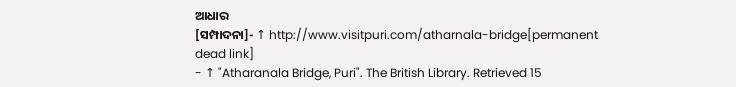ଆଧାର
[ସମ୍ପାଦନା]- ↑ http://www.visitpuri.com/atharnala-bridge[permanent dead link]
- ↑ "Atharanala Bridge, Puri". The British Library. Retrieved 15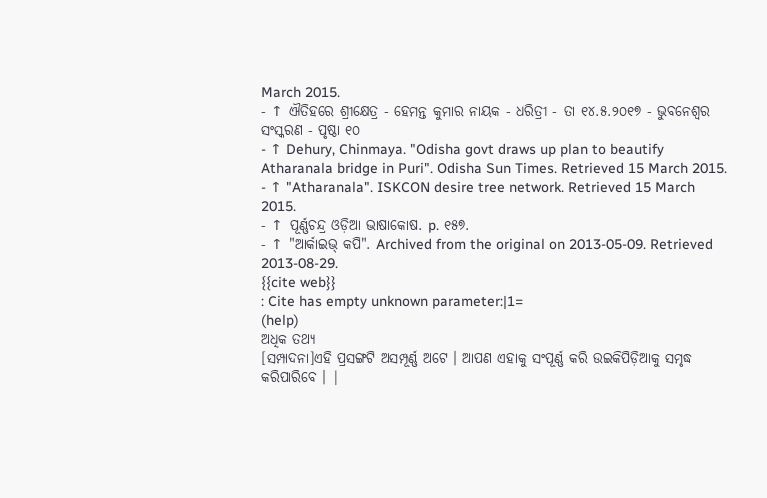March 2015.
- ↑ ଐତିହରେ ଶ୍ରୀକ୍ଷେତ୍ର - ହେମନ୍ତ କୁମାର ନାୟକ - ଧରିତ୍ରୀ - ତା ୧୪.୫.୨୦୧୭ - ଭୁବନେଶ୍ୱର ସଂସ୍କରଣ - ପୃଷ୍ଠା ୧୦
- ↑ Dehury, Chinmaya. "Odisha govt draws up plan to beautify Atharanala bridge in Puri". Odisha Sun Times. Retrieved 15 March 2015.
- ↑ "Atharanala". ISKCON desire tree network. Retrieved 15 March 2015.
- ↑ ପୂର୍ଣ୍ଣଚନ୍ଦ୍ର ଓଡ଼ିଆ ଭାଷାକୋଷ. p. ୧୫୭.
- ↑ "ଆର୍କାଇଭ୍ କପି". Archived from the original on 2013-05-09. Retrieved 2013-08-29.
{{cite web}}
: Cite has empty unknown parameter:|1=
(help)
ଅଧିକ ତଥ୍ୟ
[ସମ୍ପାଦନା]ଏହି ପ୍ରସଙ୍ଗଟି ଅସମ୍ପୂର୍ଣ୍ଣ ଅଟେ । ଆପଣ ଏହାକୁ ସଂପୂର୍ଣ୍ଣ କରି ଉଇକିପିଡ଼ିଆକୁ ସମୃଦ୍ଧ କରିପାରିବେ । |